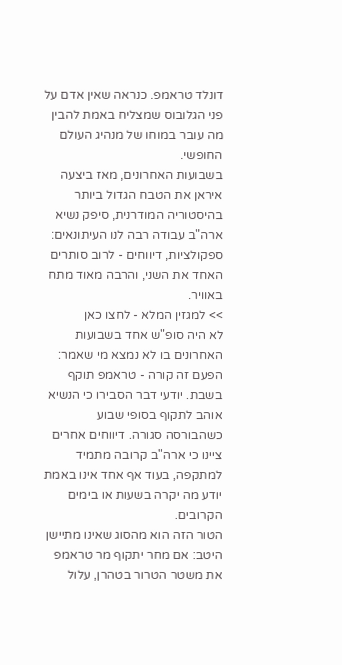דונלד טראמפ. כנראה שאין אדם על פני הגלובוס שמצליח באמת להבין מה עובר במוחו של מנהיג העולם החופשי.
בשבועות האחרונים, מאז ביצעה איראן את הטבח הגדול ביותר בהיסטוריה המודרנית, סיפק נשיא ארה"ב עבודה רבה לנו העיתונאים: ספקולציות, דיווחים - לרוב סותרים האחד את השני, והרבה מאוד מתח באוויר.
>> למגזין המלא - לחצו כאן
לא היה סופ"ש אחד בשבועות האחרונים בו לא נמצא מי שאמר: הפעם זה קורה - טראמפ תוקף בשבת. יודעי דבר הסבירו כי הנשיא אוהב לתקוף בסופי שבוע כשהבורסה סגורה. דיווחים אחרים ציינו כי ארה"ב קרובה מתמיד למתקפה, בעוד אף אחד אינו באמת יודע מה יקרה בשעות או בימים הקרובים.
הטור הזה הוא מהסוג שאינו מתיישן היטב: אם מחר יתקוף מר טראמפ את משטר הטרור בטהרן, עלול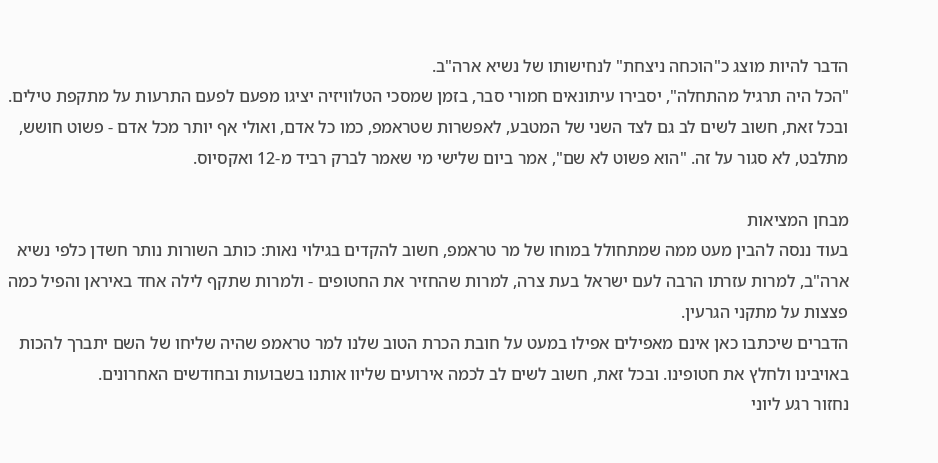הדבר להיות מוצג כ"הוכחה ניצחת" לנחישותו של נשיא ארה"ב.
"הכל היה תרגיל מהתחלה", יסבירו עיתונאים חמורי סבר, בזמן שמסכי הטלוויזיה יציגו מפעם לפעם התרעות על מתקפת טילים.
ובכל זאת, חשוב לשים לב גם לצד השני של המטבע, לאפשרות שטראמפ, כמו כל אדם, ואולי אף יותר מכל אדם - פשוט חושש, מתלבט, לא סגור על זה. "הוא פשוט לא שם", אמר ביום שלישי מי שאמר לברק רביד מ-12 ואקסיוס.

מבחן המציאות
בעוד ננסה להבין מעט ממה שמתחולל במוחו של מר טראמפ, חשוב להקדים בגילוי נאות: כותב השורות נותר חשדן כלפי נשיא ארה"ב, למרות עזרתו הרבה לעם ישראל בעת צרה, למרות שהחזיר את החטופים - ולמרות שתקף לילה אחד באיראן והפיל כמה פצצות על מתקני הגרעין.
הדברים שיכתבו כאן אינם מאפילים אפילו במעט על חובת הכרת הטוב שלנו למר טראמפ שהיה שליחו של השם יתברך להכות באויבינו ולחלץ את חטופינו. ובכל זאת, חשוב לשים לב לכמה אירועים שליוו אותנו בשבועות ובחודשים האחרונים.
נחזור רגע ליוני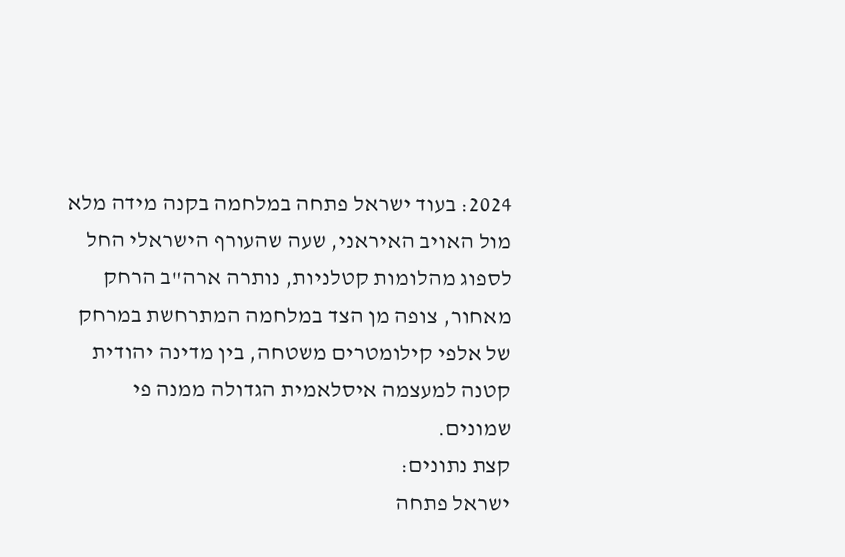2024: בעוד ישראל פתחה במלחמה בקנה מידה מלא מול האויב האיראני, שעה שהעורף הישראלי החל לספוג מהלומות קטלניות, נותרה ארה"ב הרחק מאחור, צופה מן הצד במלחמה המתרחשת במרחק של אלפי קילומטרים משטחה, בין מדינה יהודית קטנה למעצמה איסלאמית הגדולה ממנה פי שמונים.
קצת נתונים:
ישראל פתחה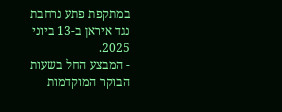במתקפת פתע נרחבת נגד איראן ב-13 ביוני 2025.
- המבצע החל בשעות הבוקר המוקדמות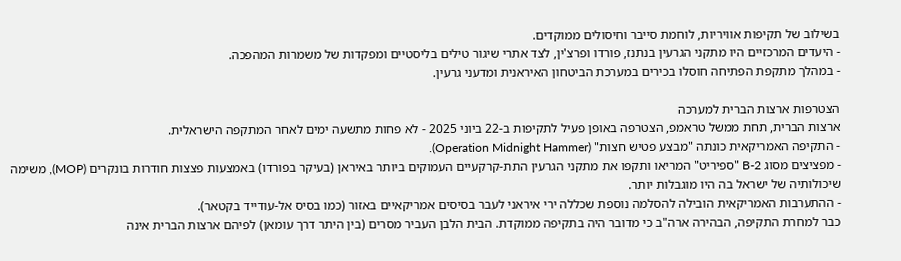בשילוב של תקיפות אוויריות, לוחמת סייבר וחיסולים ממוקדים.
- היעדים המרכזיים היו מתקני הגרעין בנתנז, פורדו ופרצ'ין, לצד אתרי שיגור טילים בליסטיים ומפקדות של משמרות המהפכה.
- במהלך מתקפת הפתיחה חוסלו בכירים במערכת הביטחון האיראנית ומדעני גרעין.

הצטרפות ארצות הברית למערכה
ארצות הברית, תחת ממשל טראמפ, הצטרפה באופן פעיל לתקיפות ב-22 ביוני 2025 - לא פחות מתשעה ימים לאחר המתקפה הישראלית.
- התקיפה האמריקאית כונתה "מבצע פטיש חצות" (Operation Midnight Hammer).
- מפציצים מסוג B-2 "ספיריט" המריאו ותקפו את מתקני הגרעין התת-קרקעיים העמוקים ביותר באיראן (בעיקר בפורדו) באמצעות פצצות חודרות בונקרים (MOP), משימה שיכולותיה של ישראל בה היו מוגבלות יותר.
- ההתערבות האמריקאית הובילה להסלמה נוספת שכללה ירי איראני לעבר בסיסים אמריקאיים באזור (כמו בסיס אל-עודייד בקטאר).
כבר למחרת התקיפה, הבהירה ארה"ב כי מדובר היה בתקיפה ממוקדת. הבית הלבן העביר מסרים (בין היתר דרך עומאן) לפיהם ארצות הברית אינה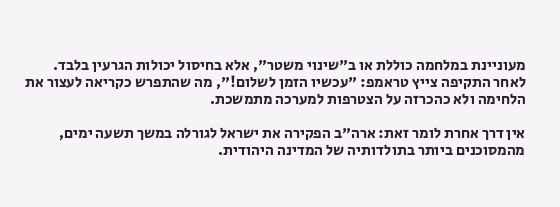מעוניינת במלחמה כוללת או ב"שינוי משטר", אלא בחיסול יכולות הגרעין בלבד.
לאחר התקיפה צייץ טראמפ: "עכשיו הזמן לשלום!", מה שהתפרש כקריאה לעצור את הלחימה ולא כהכרזה על הצטרפות למערכה מתמשכת.

אין דרך אחרת לומר זאת: ארה"ב הפקירה את ישראל לגורלה במשך תשעה ימים, מהמסוכנים ביותר בתולדותיה של המדינה היהודית.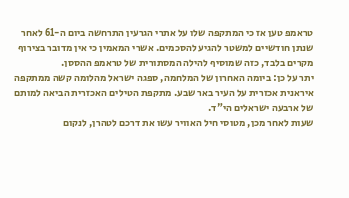טראמפ טען אז כי המתקפה שלו על אתרי הגרעין התרחשה ביום ה-61 לאחר שנתן חודשיים למשטר להגיע להסכמים. אשרי המאמין כי אין מדובר בצירוף מקרים בלבד, כזה שמוסיף להילה המסתורית של טראמפ ההססן.
יתר על כן: ביומה האחרון של המלחמה, ספגה ישראל מהלומה קשה ממתקפה איראנית אכזרית על העיר באר שבע. מתקפת הטילים האכזרית הביאה למותם של ארבעה ישראלים הי"ד.
שעות לאחר מכן, מטוסי חיל האוויר עשו את דרכם לטהרן, לנקום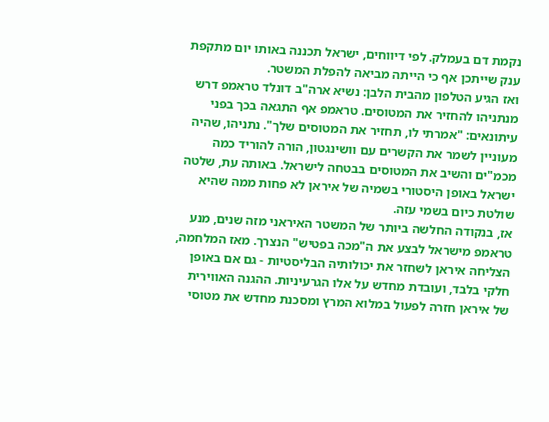נקמת דם בעמלק. לפי דיווחים, ישראל תכננה באותו יום מתקפת ענק שייתכן אף כי הייתה מביאה להפלת המשטר.
ואז הגיע הטלפון מהבית הלבן: נשיא ארה"ב דונלד טראמפ דרש מנתניהו להחזיר את המטוסים. טראמפ אף התגאה בכך בפני עיתונאים: "אמרתי לו, תחזיר את המטוסים שלך". נתניהו, שהיה מעוניין לשמר את הקשרים עם וושינגטון, הורה להוריד כמה מכמ"ים והשיב את המטוסים בבטחה לישראל. באותה עת, שלטה ישראל באופן היסטורי בשמיה של איראן לא פחות ממה שהיא שולטת כיום בשמי עזה.
אז, בנקודה החלשה ביותר של המשטר האיראני מזה שנים, מנע טראמפ מישראל לבצע את ה"מכה בפטיש" הנצרך. מאז המלחמה, הצליחה איראן לשחזר את יכולותיה הבליסטיות - גם אם באופן חלקי בלבד, ועובדת מחדש על אלו הגרעיניות. ההגנה האווירית של איראן חזרה לפעול במלוא המרץ ומסכנת מחדש את מטוסי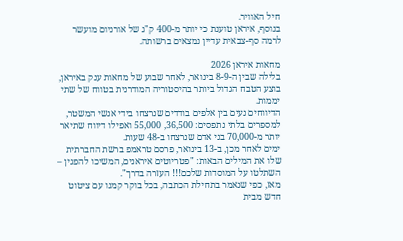חיל האוויר.
בנוסף, איראן טוענת כי יותר מ-400 ק"ג של אורניום מועשר לרמה סף-צבאית עדיין נמצאים ברשותה.

מחאות איראן 2026
בלילה שבין ה-8-9 בינואר, לאחר שבוע של מחאות ענק באיראן, בוצע הטבח הגדול ביותר בהיסטוריה המודרנית בטווח של שתי יממות.
הדיווחים נעים בין אלפים בודדים שנרצחו בידי אנשי המשטר, למספרים בלתי נתפסים: 36,500, 55,000 ואפילו דיווח שתיאר יותר מ-70,000 בני אדם שנרצחו ב-48 שעות.
ימים לאחר מכן, ב-13 בינואר, פרסם טראמפ ברשת החברתית שלו את המילים הבאות: "פטריוטים איראנים, המשיכו להפגין – השתלטו על המוסדות שלכם!!! העזרה בדרך".
מאז, כפי שנאמר בתחילת הכתבה, בכל בוקר קמנו עם ציטוט חדש מבית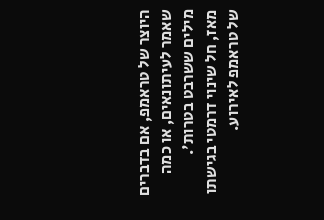היוצר של טראמפ, אם בדברים שאמר לעיתונאים, או כמה מילים ששרבט בטרות'.
מאז, חל שינוי דרמטי בגישתו של טראמפ לאירוע.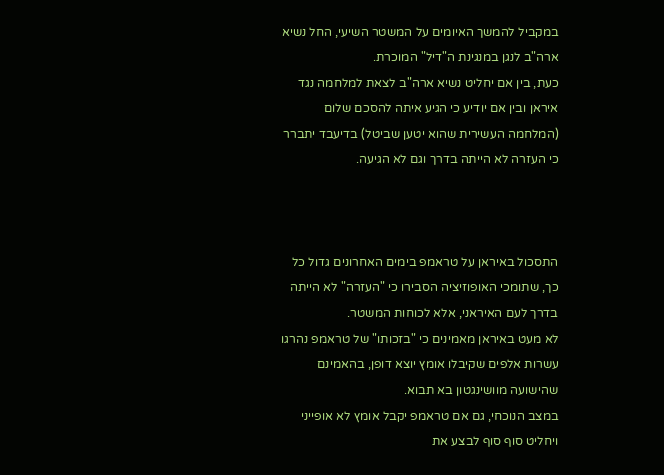במקביל להמשך האיומים על המשטר השיעי, החל נשיא ארה"ב לנגן במנגינת ה"דיל" המוכרת.
כעת, בין אם יחליט נשיא ארה"ב לצאת למלחמה נגד איראן ובין אם יודיע כי הגיע איתה להסכם שלום (המלחמה העשירית שהוא יטען שביטל) בדיעבד יתברר כי העזרה לא הייתה בדרך וגם לא הגיעה.



התסכול באיראן על טראמפ בימים האחרונים גדול כל כך, שתומכי האופוזיציה הסבירו כי "העזרה" לא הייתה בדרך לעם האיראני, אלא לכוחות המשטר.
לא מעט באיראן מאמינים כי "בזכותו" של טראמפ נהרגו עשרות אלפים שקיבלו אומץ יוצא דופן, בהאמינם שהישועה מוושינגטון בא תבוא.
במצב הנוכחי, גם אם טראמפ יקבל אומץ לא אופייני ויחליט סוף סוף לבצע את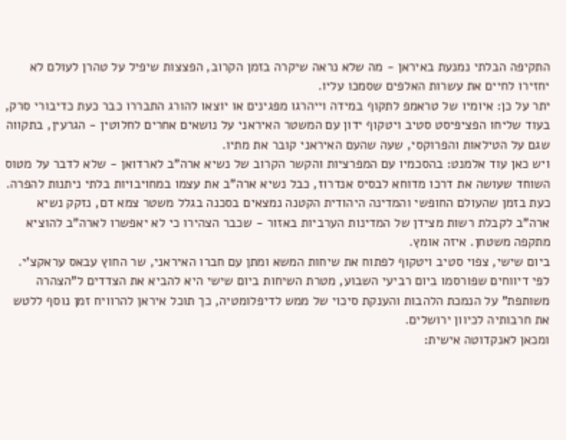התקיפה הבלתי נמנעת באיראן - מה שלא נראה שיקרה בזמן הקרוב, הפצצות שיפיל על טהרן לעולם לא יחזירו לחיים את עשרות האלפים שסמכו עליו.
יתר על כן: איומיו של טראמפ לתקוף במידה וייהרגו מפגינים או יוצאו להורג התבררו כבר כעת כדיבורי סרק, בעוד שליחו הפציפיסט סטיב ויטקוף ידון עם המשטר האיראני על נושאים אחרים לחלוטין - הגרעין, בתקווה שגם על הטילאות והפרוקסי, שעה שהעם האיראני קובר את מתיו.
ויש כאן עוד אלמנט: בהסכמיו עם המפרציות והקשר הקרוב של נשיא ארה"ב לארדואן - שלא לדבר על מטוס השוחד שעושה את דרכו מדוחא לבסיס אנדרוז, כבל נשיא ארה"ב את עצמו במחויבויות בלתי ניתנות להפרה.
כעת בזמן שהעולם החופשי והמדינה היהודית הקטנה נמצאים בסכנה בגלל משטר צמא דם, נזקק נשיא ארה"ב לקבלת רשות מצידן של המדינות הערביות באזור - שכבר הצהירו כי לא יאפשרו לארה"ב להוציא מתקפה משטחן. איזה אומץ.
ביום שישי, צפוי סטיב ויטקוף לפתוח את שיחות המשא ומתן עם חברו האיראני, שר החוץ עבאס עראקצ'י.
לפי דיווחים שפורסמו ביום רביעי השבוע, מטרת השיחות ביום שישי היא להביא את הצדדים ל"הצהרה משותפת" על הנמכת הלהבות והענקת סיכוי של ממש לדיפלומטיה, כך תוכל איראן להרוויח זמן נוסף ללטש את חרבותיה לכיוון ירושלים.
ומכאן לאנקדוטה אישית: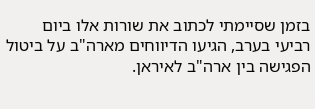בזמן שסיימתי לכתוב את שורות אלו ביום רביעי בערב, הגיעו הדיווחים מארה"ב על ביטול הפגישה בין ארה"ב לאיראן.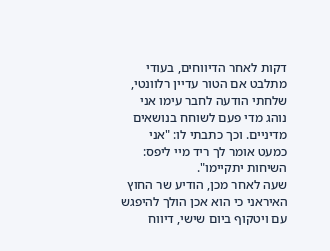דקות לאחר הדיווחים, בעודי מתלבט אם הטור עדיין רלוונטי, שלחתי הודעה לחבר עימו אני נוהג מדי פעם לשוחח בנושאים מדיניים. וכך כתבתי לו: "אני כמעט אומר לך ריד מיי ליפס: השיחות יתקיימו".
שעה לאחר מכן, הודיע שר החוץ האיראני כי הוא אכן הולך להיפגש עם ויטקוף ביום שישי, דיווח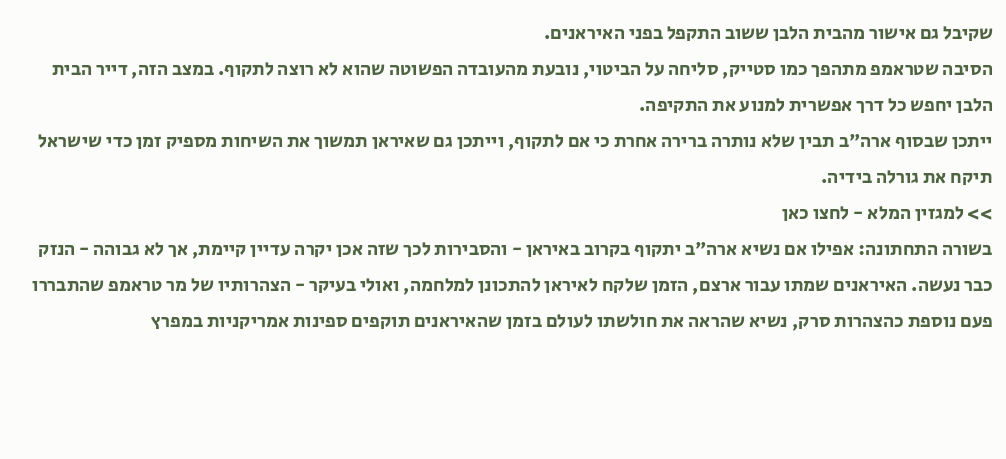שקיבל גם אישור מהבית הלבן ששוב התקפל בפני האיראנים.
הסיבה שטראמפ מתהפך כמו סטייק, סליחה על הביטוי, נובעת מהעובדה הפשוטה שהוא לא רוצה לתקוף. במצב הזה, דייר הבית הלבן יחפש כל דרך אפשרית למנוע את התקיפה.
ייתכן שבסוף ארה"ב תבין שלא נותרה ברירה אחרת כי אם לתקוף, וייתכן גם שאיראן תמשוך את השיחות מספיק זמן כדי שישראל תיקח את גורלה בידיה.
>> למגזין המלא - לחצו כאן
בשורה התחתונה: אפילו אם נשיא ארה"ב יתקוף בקרוב באיראן - והסבירות לכך שזה אכן יקרה עדיין קיימת, אך לא גבוהה - הנזק כבר נעשה. האיראנים שמתו עבור ארצם, הזמן שלקח לאיראן להתכונן למלחמה, ואולי בעיקר - הצהרותיו של מר טראמפ שהתבררו פעם נוספת כהצהרות סרק, נשיא שהראה את חולשתו לעולם בזמן שהאיראנים תוקפים ספינות אמריקניות במפרץ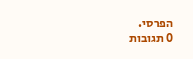הפרסי.
0 תגובות